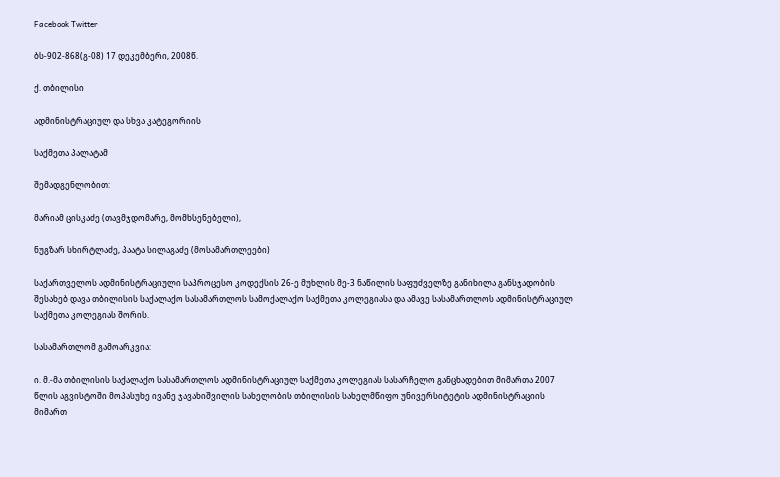Facebook Twitter

ბს-902-868(გ-08) 17 დეკემბერი, 2008წ.

ქ. თბილისი

ადმინისტრაციულ და სხვა კატეგორიის

საქმეთა პალატამ

შემადგენლობით:

მარიამ ცისკაძე (თავმჯდომარე, მომხსენებელი),

ნუგზარ სხირტლაძე, პაატა სილაგაძე (მოსამართლეები)

საქართველოს ადმინისტრაციული საპროცესო კოდექსის 26-ე მუხლის მე-3 ნაწილის საფუძველზე განიხილა განსჯადობის შესახებ დავა თბილისის საქალაქო სასამართლოს სამოქალაქო საქმეთა კოლეგიასა და ამავე სასამართლოს ადმინისტრაციულ საქმეთა კოლეგიას შორის.

სასამართლომ გამოარკვია:

ი. მ.-მა თბილისის საქალაქო სასამართლოს ადმინისტრაციულ საქმეთა კოლეგიას სასარჩელო განცხადებით მიმართა 2007 წლის აგვისტოში მოპასუხე ივანე ჯავახიშვილის სახელობის თბილისის სახელმწიფო უნივერსიტეტის ადმინისტრაციის მიმართ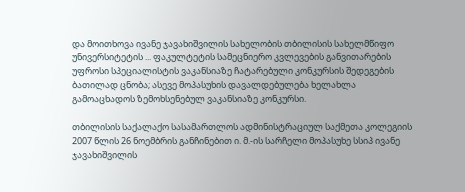და მოითხოვა ივანე ჯავახიშვილის სახელობის თბილისის სახელმწიფო უნივერსიტეტის ... ფაკულტეტის სამეცნიერო კვლევების განვითარების უფროსი სპეციალისტის ვაკანსიაზე ჩატარებული კონკურსის შედეგების ბათილად ცნობა; ასევე მოპასუხის დავალდებულება ხელახლა გამოაცხადოს ზემოხსენებულ ვაკანსიაზე კონკურსი.

თბილისის საქალაქო სასამართლოს ადმინისტრაციულ საქმეთა კოლეგიის 2007 წლის 26 ნოემბრის განჩინებით ი. მ.-ის სარჩელი მოპასუხე სსიპ ივანე ჯავახიშვილის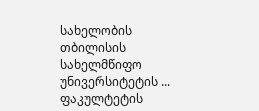სახელობის თბილისის სახელმწიფო უნივერსიტეტის ... ფაკულტეტის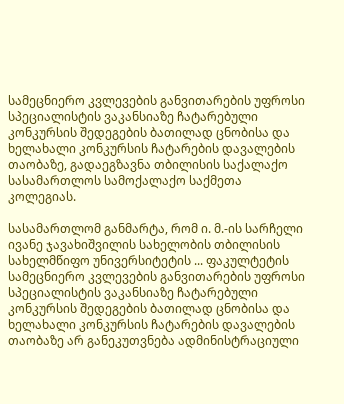სამეცნიერო კვლევების განვითარების უფროსი სპეციალისტის ვაკანსიაზე ჩატარებული კონკურსის შედეგების ბათილად ცნობისა და ხელახალი კონკურსის ჩატარების დავალების თაობაზე, გადაეგზავნა თბილისის საქალაქო სასამართლოს სამოქალაქო საქმეთა კოლეგიას.

სასამართლომ განმარტა, რომ ი. მ.-ის სარჩელი ივანე ჯავახიშვილის სახელობის თბილისის სახელმწიფო უნივერსიტეტის ... ფაკულტეტის სამეცნიერო კვლევების განვითარების უფროსი სპეციალისტის ვაკანსიაზე ჩატარებული კონკურსის შედეგების ბათილად ცნობისა და ხელახალი კონკურსის ჩატარების დავალების თაობაზე არ განეკუთვნება ადმინისტრაციული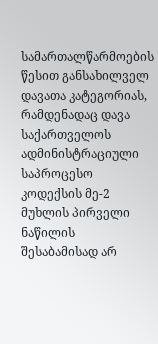სამართალწარმოების წესით განსახილველ დავათა კატეგორიას, რამდენადაც დავა საქართველოს ადმინისტრაციული საპროცესო კოდექსის მე-2 მუხლის პირველი ნაწილის შესაბამისად არ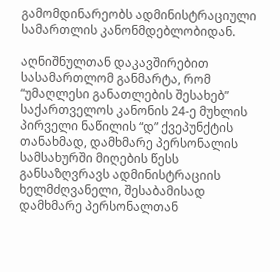გამომდინარეობს ადმინისტრაციული სამართლის კანონმდებლობიდან.

აღნიშნულთან დაკავშირებით სასამართლომ განმარტა, რომ “უმაღლესი განათლების შესახებ” საქართველოს კანონის 24-ე მუხლის პირველი ნაწილის “დ” ქვეპუნქტის თანახმად, დამხმარე პერსონალის სამსახურში მიღების წესს განსაზღვრავს ადმინისტრაციის ხელმძღვანელი, შესაბამისად დამხმარე პერსონალთან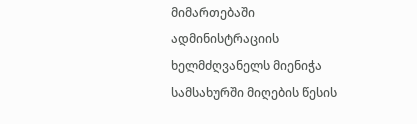მიმართებაში ადმინისტრაციის ხელმძღვანელს მიენიჭა სამსახურში მიღების წესის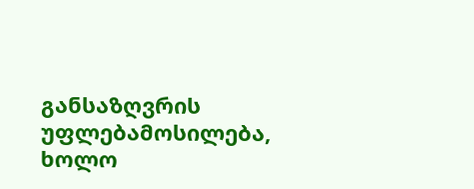განსაზღვრის უფლებამოსილება, ხოლო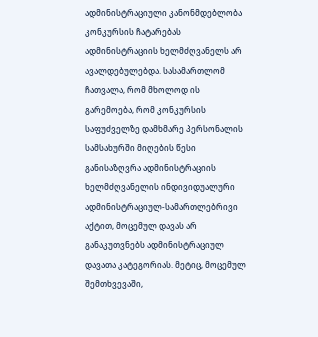ადმინისტრაციული კანონმდებლობა კონკურსის ჩატარებას ადმინისტრაციის ხელმძღვანელს არ ავალდებულებდა. სასამართლომ ჩათვალა, რომ მხოლოდ ის გარემოება, რომ კონკურსის საფუძველზე დამხმარე პერსონალის სამსახურში მიღების წესი განისაზღვრა ადმინისტრაციის ხელმძღვანელის ინდივიდუალური ადმინისტრაციულ-სამართლებრივი აქტით, მოცემულ დავას არ განაკუთვნებს ადმინისტრაციულ დავათა კატეგორიას. მეტიც, მოცემულ შემთხვევაში,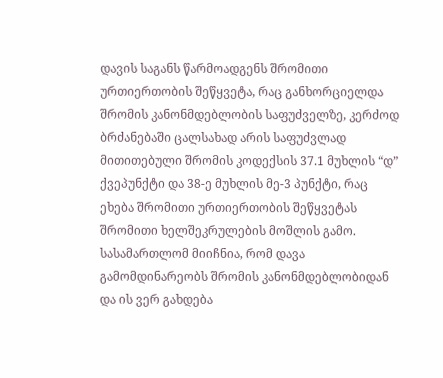დავის საგანს წარმოადგენს შრომითი ურთიერთობის შეწყვეტა, რაც განხორციელდა შრომის კანონმდებლობის საფუძველზე, კერძოდ ბრძანებაში ცალსახად არის საფუძვლად მითითებული შრომის კოდექსის 37.1 მუხლის “დ” ქვეპუნქტი და 38-ე მუხლის მე-3 პუნქტი, რაც ეხება შრომითი ურთიერთობის შეწყვეტას შრომითი ხელშეკრულების მოშლის გამო. სასამართლომ მიიჩნია, რომ დავა გამომდინარეობს შრომის კანონმდებლობიდან და ის ვერ გახდება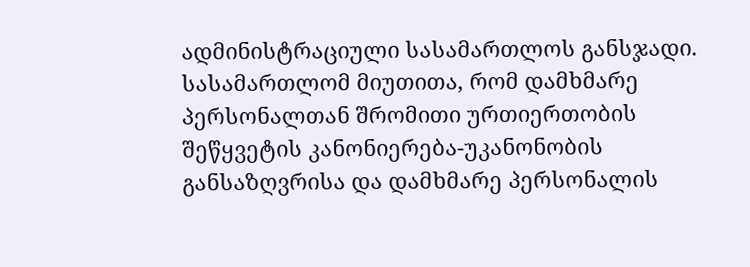ადმინისტრაციული სასამართლოს განსჯადი. სასამართლომ მიუთითა, რომ დამხმარე პერსონალთან შრომითი ურთიერთობის შეწყვეტის კანონიერება-უკანონობის განსაზღვრისა და დამხმარე პერსონალის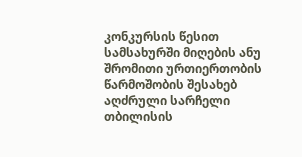კონკურსის წესით სამსახურში მიღების ანუ შრომითი ურთიერთობის წარმოშობის შესახებ აღძრული სარჩელი თბილისის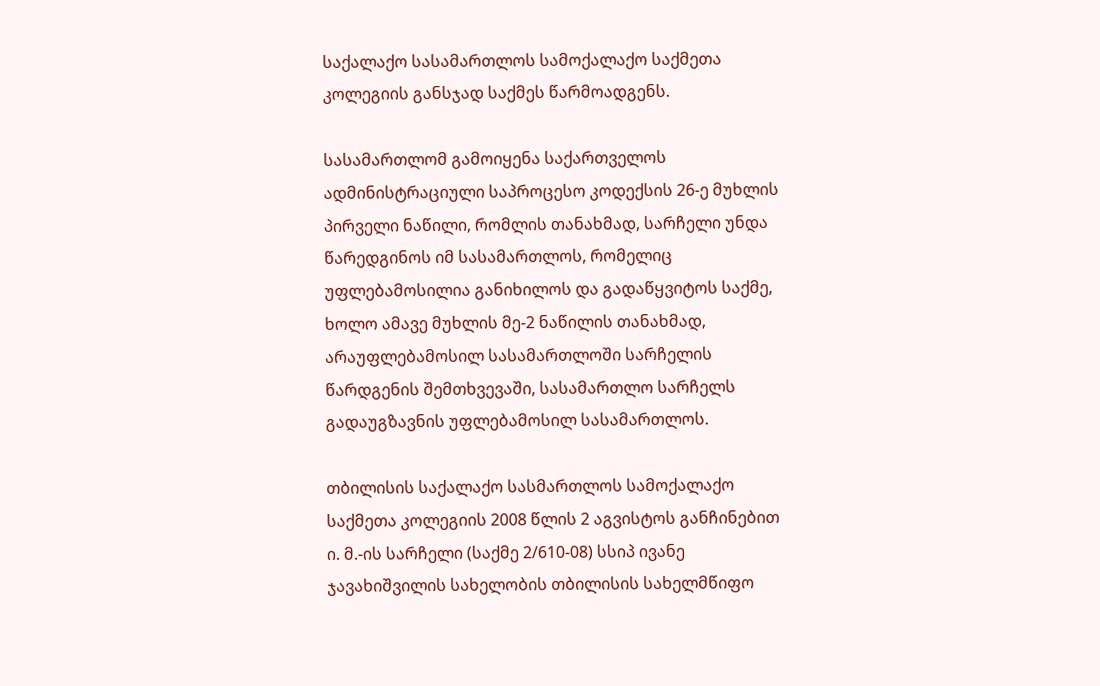საქალაქო სასამართლოს სამოქალაქო საქმეთა კოლეგიის განსჯად საქმეს წარმოადგენს.

სასამართლომ გამოიყენა საქართველოს ადმინისტრაციული საპროცესო კოდექსის 26-ე მუხლის პირველი ნაწილი, რომლის თანახმად, სარჩელი უნდა წარედგინოს იმ სასამართლოს, რომელიც უფლებამოსილია განიხილოს და გადაწყვიტოს საქმე, ხოლო ამავე მუხლის მე-2 ნაწილის თანახმად, არაუფლებამოსილ სასამართლოში სარჩელის წარდგენის შემთხვევაში, სასამართლო სარჩელს გადაუგზავნის უფლებამოსილ სასამართლოს.

თბილისის საქალაქო სასმართლოს სამოქალაქო საქმეთა კოლეგიის 2008 წლის 2 აგვისტოს განჩინებით ი. მ.-ის სარჩელი (საქმე 2/610-08) სსიპ ივანე ჯავახიშვილის სახელობის თბილისის სახელმწიფო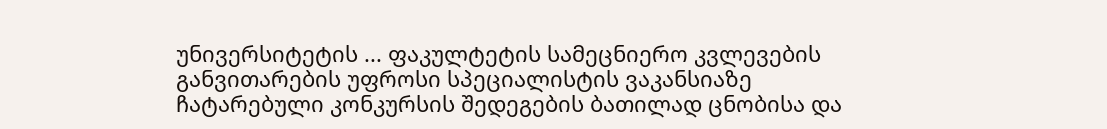უნივერსიტეტის ... ფაკულტეტის სამეცნიერო კვლევების განვითარების უფროსი სპეციალისტის ვაკანსიაზე ჩატარებული კონკურსის შედეგების ბათილად ცნობისა და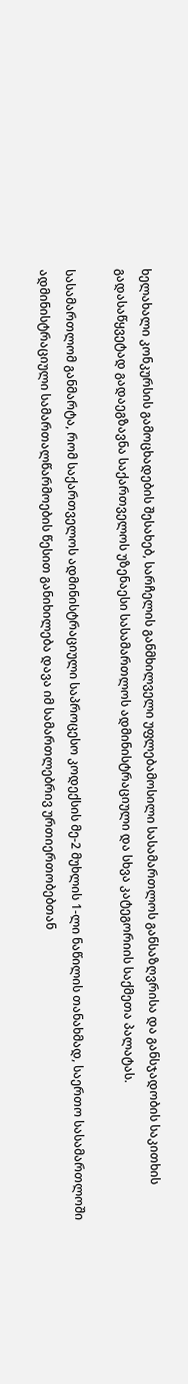ხელახალი კონკურსის გამოცხადების შესახებ, სარჩელის განმხილველი უფლებამოსილი სასამართლოს განსაზღვრისა და განსჯადობის საკითხის გადასაწყვეტად გადაეგზავნა საქართველოს უზენაესი სასამართლოს ადმინისტრაციული და სხვა კატეგორიის საქმეთა პალატას.

სასამართლომ განმარტა, რომ საქართველოს ადმინისტრაციული საპროცესო კოდექსის მე-2 მუხლის 1-ლი ნაწილის თანახმად, საერთო სასამართლოში ადმინისტრაციული სამართალწარმოების წესით განიხილება დავა იმ სამართლებრივ ურთიერთობებთან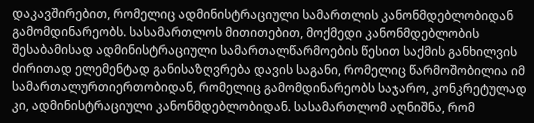დაკავშირებით, რომელიც ადმინისტრაციული სამართლის კანონმდებლობიდან გამომდინარეობს. სასამართლოს მითითებით, მოქმედი კანონმდებლობის შესაბამისად ადმინისტრაციული სამართალწარმოების წესით საქმის განხილვის ძირითად ელემენტად განისაზღვრება დავის საგანი, რომელიც წარმოშობილია იმ სამართალურთიერთობიდან, რომელიც გამომდინარეობს საჯარო, კონკრეტულად კი, ადმინისტრაციული კანონმდებლობიდან. სასამართლომ აღნიშნა, რომ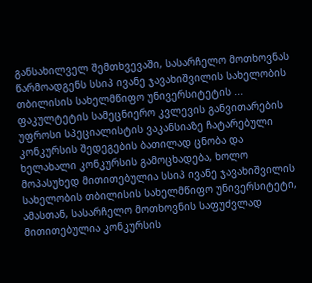განსახილველ შემთხვევაში, სასარჩელო მოთხოვნას წარმოადგენს სსიპ ივანე ჯავახიშვილის სახელობის თბილისის სახელმწიფო უნივერსიტეტის ... ფაკულტეტის სამეცნიერო კვლევის განვითარების უფროსი სპეციალისტის ვაკანსიაზე ჩატარებული კონკურსის შედეგების ბათილად ცნობა და ხელახალი კონკურსის გამოცხადება, ხოლო მოპასუხედ მითითებულია სსიპ ივანე ჯავახიშვილის სახელობის თბილისის სახელმწიფო უნივერსიტეტი, ამასთან, სასარჩელო მოთხოვნის საფუძვლად მითითებულია კონკურსის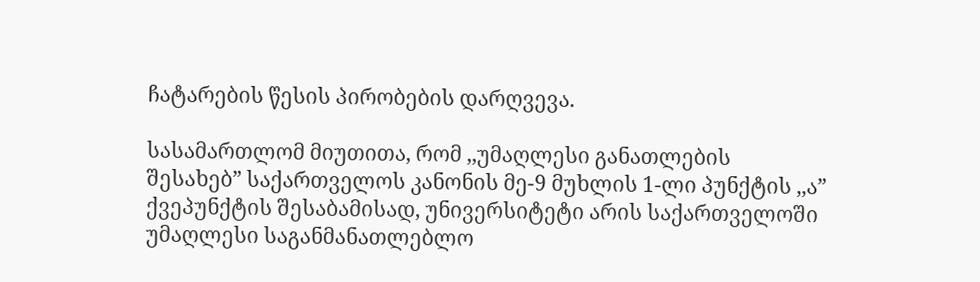ჩატარების წესის პირობების დარღვევა.

სასამართლომ მიუთითა, რომ ,,უმაღლესი განათლების შესახებ” საქართველოს კანონის მე-9 მუხლის 1-ლი პუნქტის ,,ა” ქვეპუნქტის შესაბამისად, უნივერსიტეტი არის საქართველოში უმაღლესი საგანმანათლებლო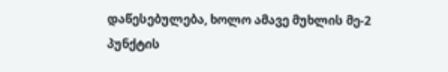დაწესებულება, ხოლო ამავე მუხლის მე-2 პუნქტის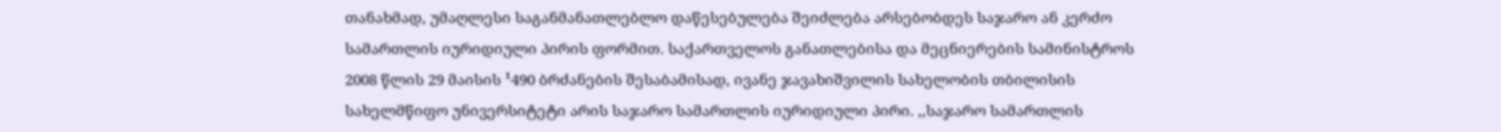თანახმად, უმაღლესი საგანმანათლებლო დაწესებულება შეიძლება არსებობდეს საჯარო ან კერძო სამართლის იურიდიული პირის ფორმით. საქართველოს განათლებისა და მეცნიერების სამინისტროს 2008 წლის 29 მაისის ¹490 ბრძანების შესაბამისად, ივანე ჯავახიშვილის სახელობის თბილისის სახელმწიფო უნივერსიტეტი არის საჯარო სამართლის იურიდიული პირი. ,,საჯარო სამართლის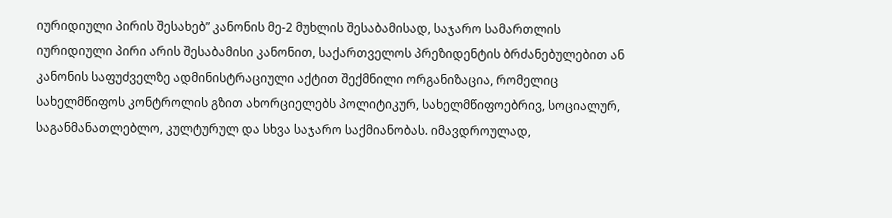იურიდიული პირის შესახებ” კანონის მე-2 მუხლის შესაბამისად, საჯარო სამართლის იურიდიული პირი არის შესაბამისი კანონით, საქართველოს პრეზიდენტის ბრძანებულებით ან კანონის საფუძველზე ადმინისტრაციული აქტით შექმნილი ორგანიზაცია, რომელიც სახელმწიფოს კონტროლის გზით ახორციელებს პოლიტიკურ, სახელმწიფოებრივ, სოციალურ, საგანმანათლებლო, კულტურულ და სხვა საჯარო საქმიანობას. იმავდროულად,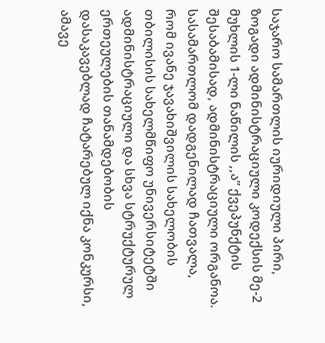საჯარო სამართლის იურიდიული პირი, ზოგადი ადმინისტრაციული კოდექსის მე-2 მუხლის 1-ლი ნაწილის ,,ა” ქვეპუნქტის შესაბამისად, ადმინისტრაციული ორგანოა. სასამართლომ დადგენილად ჩათვალა, რომ ივანე ჯავახიშვილის სახელობის თბილისის სახელმწიფო უნივერსიტეტში ადმინისტრაციული და სხვა სტრუქტურულ ერთეულების თანამდებობის დასაკავებლად ჩატარებულ იქნა კონკურსი, ამავე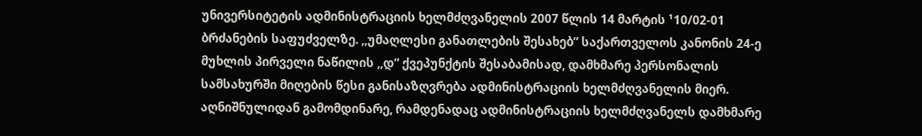უნივერსიტეტის ადმინისტრაციის ხელმძღვანელის 2007 წლის 14 მარტის ¹10/02-01 ბრძანების საფუძველზე. ,,უმაღლესი განათლების შესახებ” საქართველოს კანონის 24-ე მუხლის პირველი ნაწილის ,,დ” ქვეპუნქტის შესაბამისად, დამხმარე პერსონალის სამსახურში მიღების წესი განისაზღვრება ადმინისტრაციის ხელმძღვანელის მიერ. აღნიშნულიდან გამომდინარე, რამდენადაც ადმინისტრაციის ხელმძღვანელს დამხმარე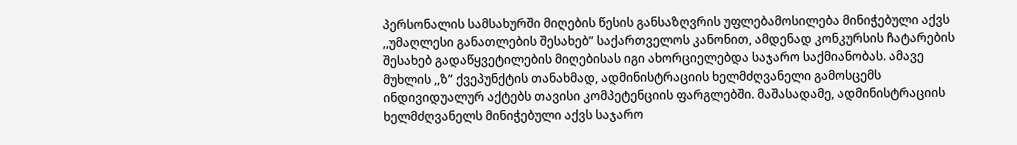პერსონალის სამსახურში მიღების წესის განსაზღვრის უფლებამოსილება მინიჭებული აქვს ,,უმაღლესი განათლების შესახებ” საქართველოს კანონით, ამდენად კონკურსის ჩატარების შესახებ გადაწყვეტილების მიღებისას იგი ახორციელებდა საჯარო საქმიანობას. ამავე მუხლის ,,ზ” ქვეპუნქტის თანახმად, ადმინისტრაციის ხელმძღვანელი გამოსცემს ინდივიდუალურ აქტებს თავისი კომპეტენციის ფარგლებში. მაშასადამე, ადმინისტრაციის ხელმძღვანელს მინიჭებული აქვს საჯარო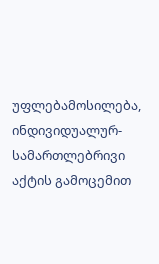უფლებამოსილება, ინდივიდუალურ-სამართლებრივი აქტის გამოცემით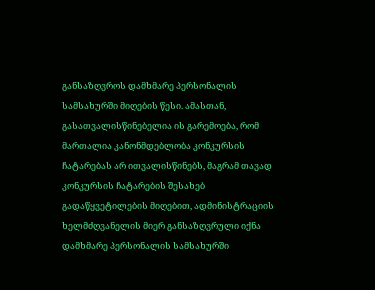განსაზღვროს დამხმარე პერსონალის სამსახურში მიღების წესი. ამასთან, გასათვალისწინებელია ის გარემოება, რომ მართალია კანონმდებლობა კონკურსის ჩატარებას არ ითვალისწინებს, მაგრამ თავად კონკურსის ჩატარების შესახებ გადაწყვეტილების მიღებით, ადმინისტრაციის ხელმძღვანელის მიერ განსაზღვრული იქნა დამხმარე პერსონალის სამსახურში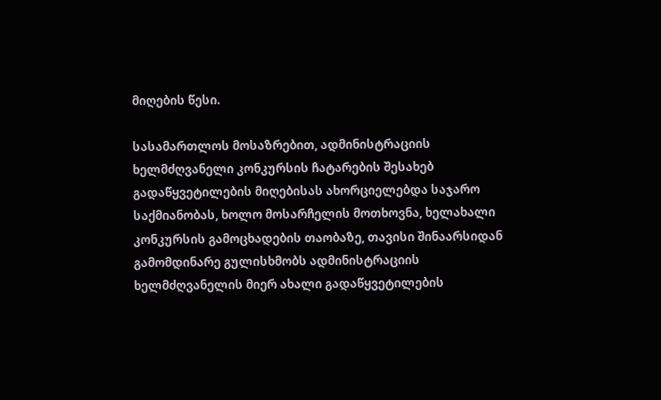მიღების წესი.

სასამართლოს მოსაზრებით, ადმინისტრაციის ხელმძღვანელი კონკურსის ჩატარების შესახებ გადაწყვეტილების მიღებისას ახორციელებდა საჯარო საქმიანობას, ხოლო მოსარჩელის მოთხოვნა, ხელახალი კონკურსის გამოცხადების თაობაზე, თავისი შინაარსიდან გამომდინარე გულისხმობს ადმინისტრაციის ხელმძღვანელის მიერ ახალი გადაწყვეტილების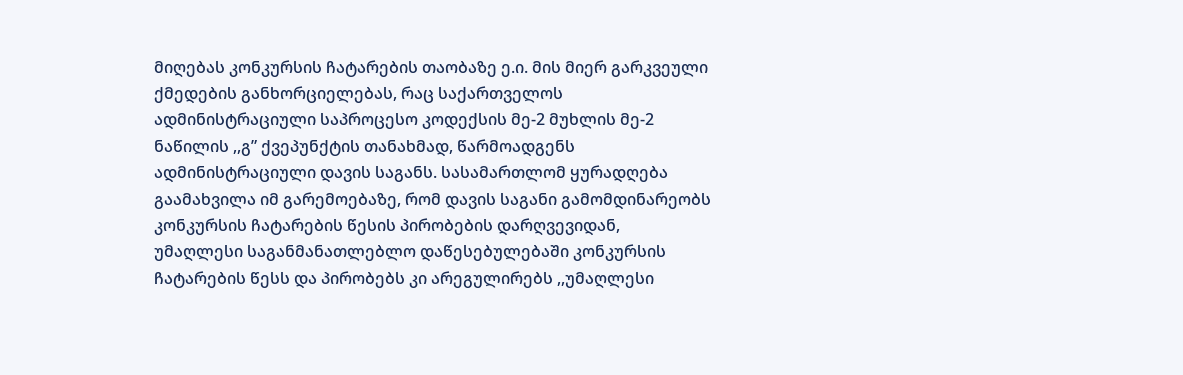მიღებას კონკურსის ჩატარების თაობაზე ე.ი. მის მიერ გარკვეული ქმედების განხორციელებას, რაც საქართველოს ადმინისტრაციული საპროცესო კოდექსის მე-2 მუხლის მე-2 ნაწილის ,,გ” ქვეპუნქტის თანახმად, წარმოადგენს ადმინისტრაციული დავის საგანს. სასამართლომ ყურადღება გაამახვილა იმ გარემოებაზე, რომ დავის საგანი გამომდინარეობს კონკურსის ჩატარების წესის პირობების დარღვევიდან, უმაღლესი საგანმანათლებლო დაწესებულებაში კონკურსის ჩატარების წესს და პირობებს კი არეგულირებს ,,უმაღლესი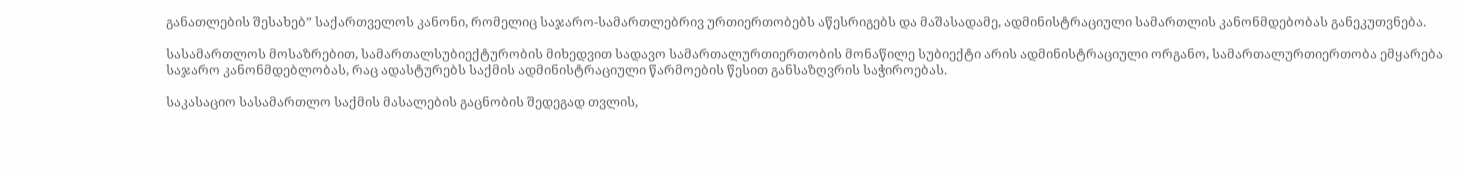განათლების შესახებ” საქართველოს კანონი, რომელიც საჯარო-სამართლებრივ ურთიერთობებს აწესრიგებს და მაშასადამე, ადმინისტრაციული სამართლის კანონმდებობას განეკუთვნება.

სასამართლოს მოსაზრებით, სამართალსუბიექტურობის მიხედვით სადავო სამართალურთიერთობის მონაწილე სუბიექტი არის ადმინისტრაციული ორგანო, სამართალურთიერთობა ემყარება საჯარო კანონმდებლობას, რაც ადასტურებს საქმის ადმინისტრაციული წარმოების წესით განსაზღვრის საჭიროებას.

საკასაციო სასამართლო საქმის მასალების გაცნობის შედეგად თვლის,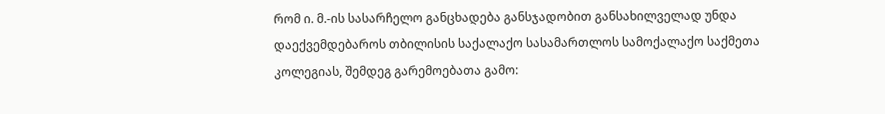რომ ი. მ.-ის სასარჩელო განცხადება განსჯადობით განსახილველად უნდა დაექვემდებაროს თბილისის საქალაქო სასამართლოს სამოქალაქო საქმეთა კოლეგიას, შემდეგ გარემოებათა გამო: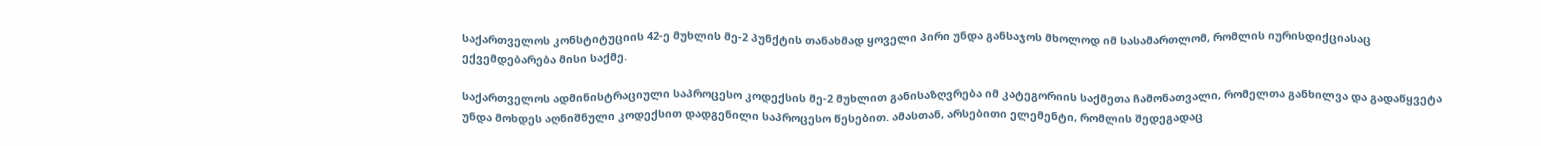საქართველოს კონსტიტუციის 42-ე მუხლის მე-2 პუნქტის თანახმად ყოველი პირი უნდა განსაჯოს მხოლოდ იმ სასამართლომ, რომლის იურისდიქციასაც ექვემდებარება მისი საქმე.

საქართველოს ადმინისტრაციული საპროცესო კოდექსის მე-2 მუხლით განისაზღვრება იმ კატეგორიის საქმეთა ჩამონათვალი, რომელთა განხილვა და გადაწყვეტა უნდა მოხდეს აღნიშნული კოდექსით დადგენილი საპროცესო წესებით. ამასთან, არსებითი ელემენტი, რომლის შედეგადაც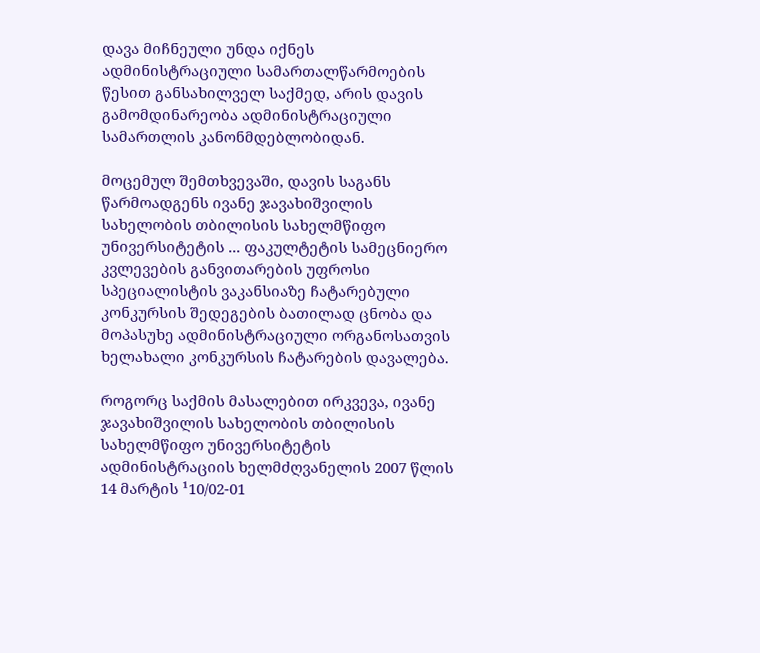დავა მიჩნეული უნდა იქნეს ადმინისტრაციული სამართალწარმოების წესით განსახილველ საქმედ, არის დავის გამომდინარეობა ადმინისტრაციული სამართლის კანონმდებლობიდან.

მოცემულ შემთხვევაში, დავის საგანს წარმოადგენს ივანე ჯავახიშვილის სახელობის თბილისის სახელმწიფო უნივერსიტეტის ... ფაკულტეტის სამეცნიერო კვლევების განვითარების უფროსი სპეციალისტის ვაკანსიაზე ჩატარებული კონკურსის შედეგების ბათილად ცნობა და მოპასუხე ადმინისტრაციული ორგანოსათვის ხელახალი კონკურსის ჩატარების დავალება.

როგორც საქმის მასალებით ირკვევა, ივანე ჯავახიშვილის სახელობის თბილისის სახელმწიფო უნივერსიტეტის ადმინისტრაციის ხელმძღვანელის 2007 წლის 14 მარტის ¹10/02-01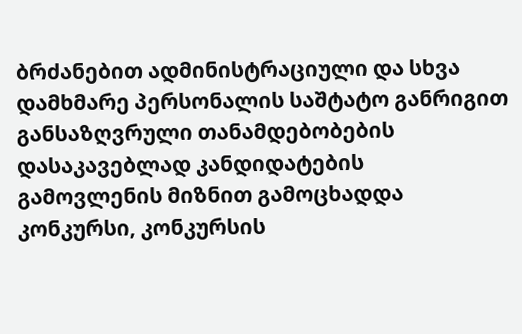ბრძანებით ადმინისტრაციული და სხვა დამხმარე პერსონალის საშტატო განრიგით განსაზღვრული თანამდებობების დასაკავებლად კანდიდატების გამოვლენის მიზნით გამოცხადდა კონკურსი, კონკურსის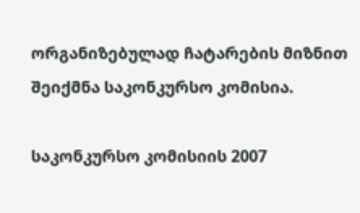ორგანიზებულად ჩატარების მიზნით შეიქმნა საკონკურსო კომისია.

საკონკურსო კომისიის 2007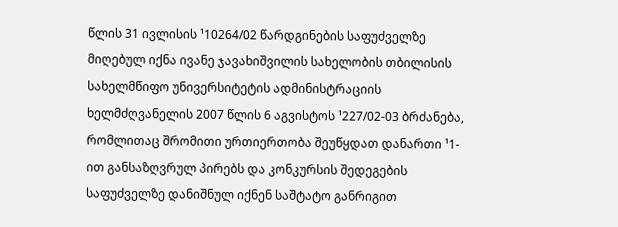წლის 31 ივლისის ¹10264/02 წარდგინების საფუძველზე მიღებულ იქნა ივანე ჯავახიშვილის სახელობის თბილისის სახელმწიფო უნივერსიტეტის ადმინისტრაციის ხელმძღვანელის 2007 წლის 6 აგვისტოს ¹227/02-03 ბრძანება, რომლითაც შრომითი ურთიერთობა შეუწყდათ დანართი ¹1-ით განსაზღვრულ პირებს და კონკურსის შედეგების საფუძველზე დანიშნულ იქნენ საშტატო განრიგით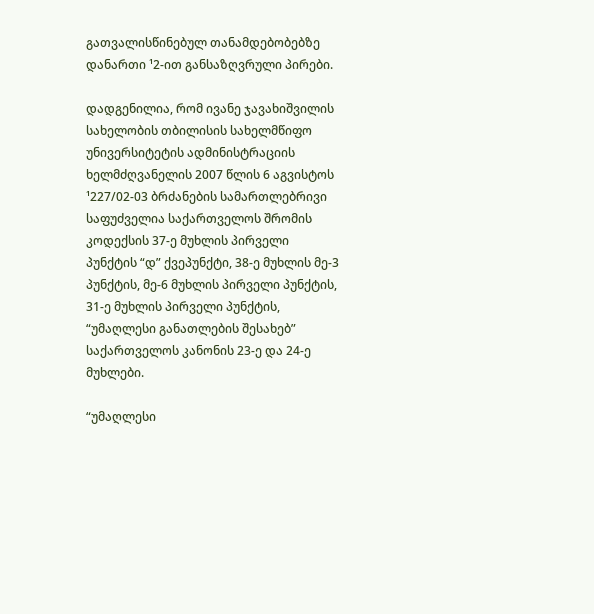გათვალისწინებულ თანამდებობებზე დანართი ¹2-ით განსაზღვრული პირები.

დადგენილია, რომ ივანე ჯავახიშვილის სახელობის თბილისის სახელმწიფო უნივერსიტეტის ადმინისტრაციის ხელმძღვანელის 2007 წლის 6 აგვისტოს ¹227/02-03 ბრძანების სამართლებრივი საფუძველია საქართველოს შრომის კოდექსის 37-ე მუხლის პირველი პუნქტის “დ” ქვეპუნქტი, 38-ე მუხლის მე-3 პუნქტის, მე-6 მუხლის პირველი პუნქტის, 31-ე მუხლის პირველი პუნქტის, “უმაღლესი განათლების შესახებ” საქართველოს კანონის 23-ე და 24-ე მუხლები.

“უმაღლესი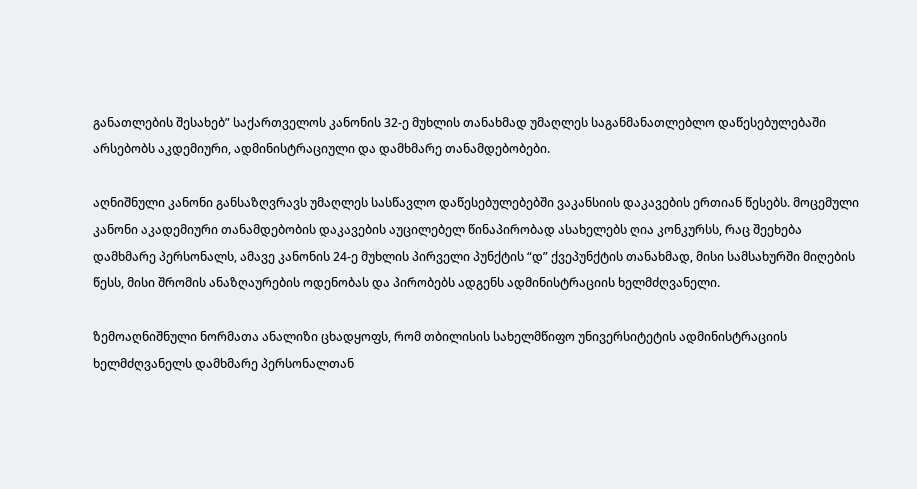განათლების შესახებ” საქართველოს კანონის 32-ე მუხლის თანახმად უმაღლეს საგანმანათლებლო დაწესებულებაში არსებობს აკდემიური, ადმინისტრაციული და დამხმარე თანამდებობები.

აღნიშნული კანონი განსაზღვრავს უმაღლეს სასწავლო დაწესებულებებში ვაკანსიის დაკავების ერთიან წესებს. მოცემული კანონი აკადემიური თანამდებობის დაკავების აუცილებელ წინაპირობად ასახელებს ღია კონკურსს, რაც შეეხება დამხმარე პერსონალს, ამავე კანონის 24-ე მუხლის პირველი პუნქტის “დ” ქვეპუნქტის თანახმად, მისი სამსახურში მიღების წესს, მისი შრომის ანაზღაურების ოდენობას და პირობებს ადგენს ადმინისტრაციის ხელმძღვანელი.

ზემოაღნიშნული ნორმათა ანალიზი ცხადყოფს, რომ თბილისის სახელმწიფო უნივერსიტეტის ადმინისტრაციის ხელმძღვანელს დამხმარე პერსონალთან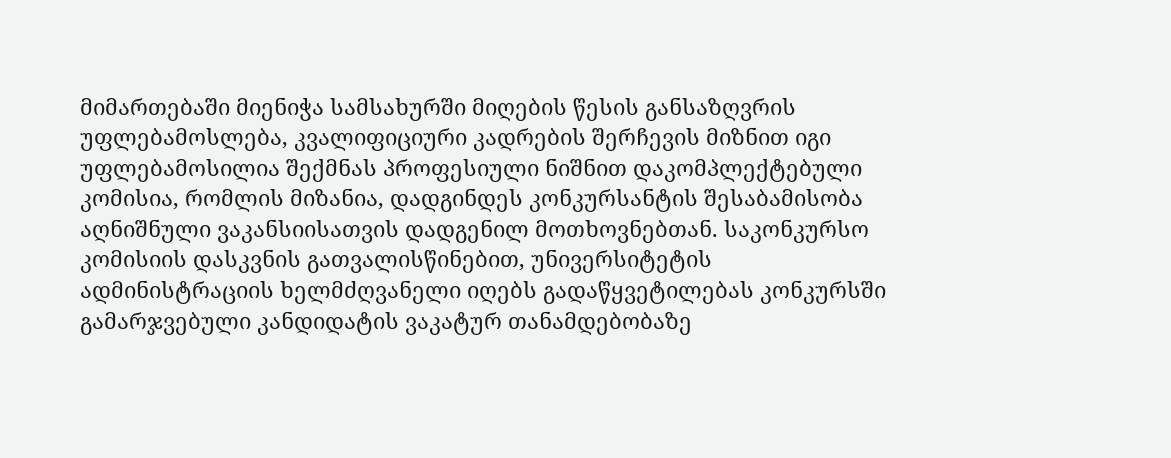მიმართებაში მიენიჭა სამსახურში მიღების წესის განსაზღვრის უფლებამოსლება, კვალიფიციური კადრების შერჩევის მიზნით იგი უფლებამოსილია შექმნას პროფესიული ნიშნით დაკომპლექტებული კომისია, რომლის მიზანია, დადგინდეს კონკურსანტის შესაბამისობა აღნიშნული ვაკანსიისათვის დადგენილ მოთხოვნებთან. საკონკურსო კომისიის დასკვნის გათვალისწინებით, უნივერსიტეტის ადმინისტრაციის ხელმძღვანელი იღებს გადაწყვეტილებას კონკურსში გამარჯვებული კანდიდატის ვაკატურ თანამდებობაზე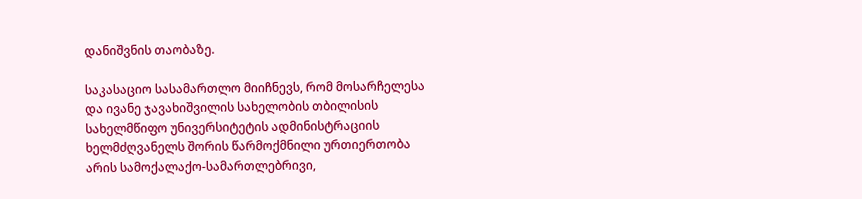დანიშვნის თაობაზე.

საკასაციო სასამართლო მიიჩნევს, რომ მოსარჩელესა და ივანე ჯავახიშვილის სახელობის თბილისის სახელმწიფო უნივერსიტეტის ადმინისტრაციის ხელმძღვანელს შორის წარმოქმნილი ურთიერთობა არის სამოქალაქო-სამართლებრივი,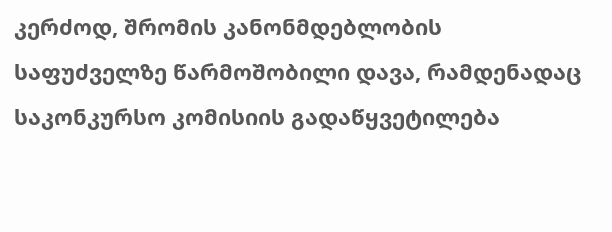კერძოდ, შრომის კანონმდებლობის საფუძველზე წარმოშობილი დავა, რამდენადაც საკონკურსო კომისიის გადაწყვეტილება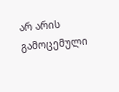არ არის გამოცემული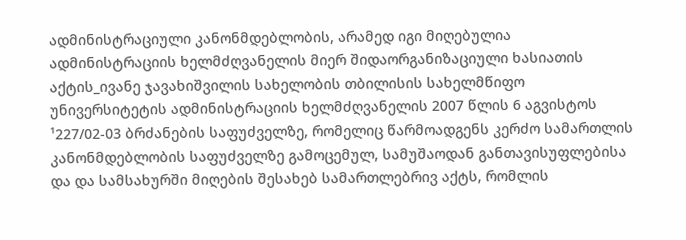ადმინისტრაციული კანონმდებლობის, არამედ იგი მიღებულია ადმინისტრაციის ხელმძღვანელის მიერ შიდაორგანიზაციული ხასიათის აქტის_ივანე ჯავახიშვილის სახელობის თბილისის სახელმწიფო უნივერსიტეტის ადმინისტრაციის ხელმძღვანელის 2007 წლის 6 აგვისტოს ¹227/02-03 ბრძანების საფუძველზე, რომელიც წარმოადგენს კერძო სამართლის კანონმდებლობის საფუძველზე გამოცემულ, სამუშაოდან განთავისუფლებისა და და სამსახურში მიღების შესახებ სამართლებრივ აქტს, რომლის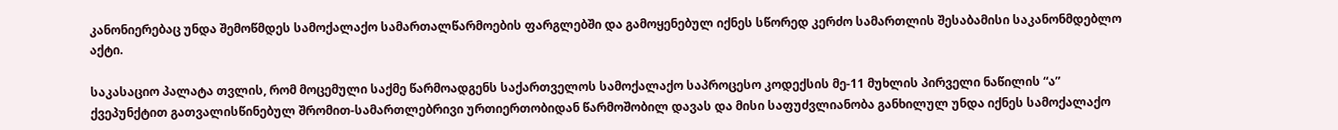კანონიერებაც უნდა შემოწმდეს სამოქალაქო სამართალწარმოების ფარგლებში და გამოყენებულ იქნეს სწორედ კერძო სამართლის შესაბამისი საკანონმდებლო აქტი.

საკასაციო პალატა თვლის, რომ მოცემული საქმე წარმოადგენს საქართველოს სამოქალაქო საპროცესო კოდექსის მე-11 მუხლის პირველი ნაწილის “ა” ქვეპუნქტით გათვალისწინებულ შრომით-სამართლებრივი ურთიერთობიდან წარმოშობილ დავას და მისი საფუძვლიანობა განხილულ უნდა იქნეს სამოქალაქო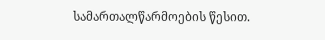სამართალწარმოების წესით.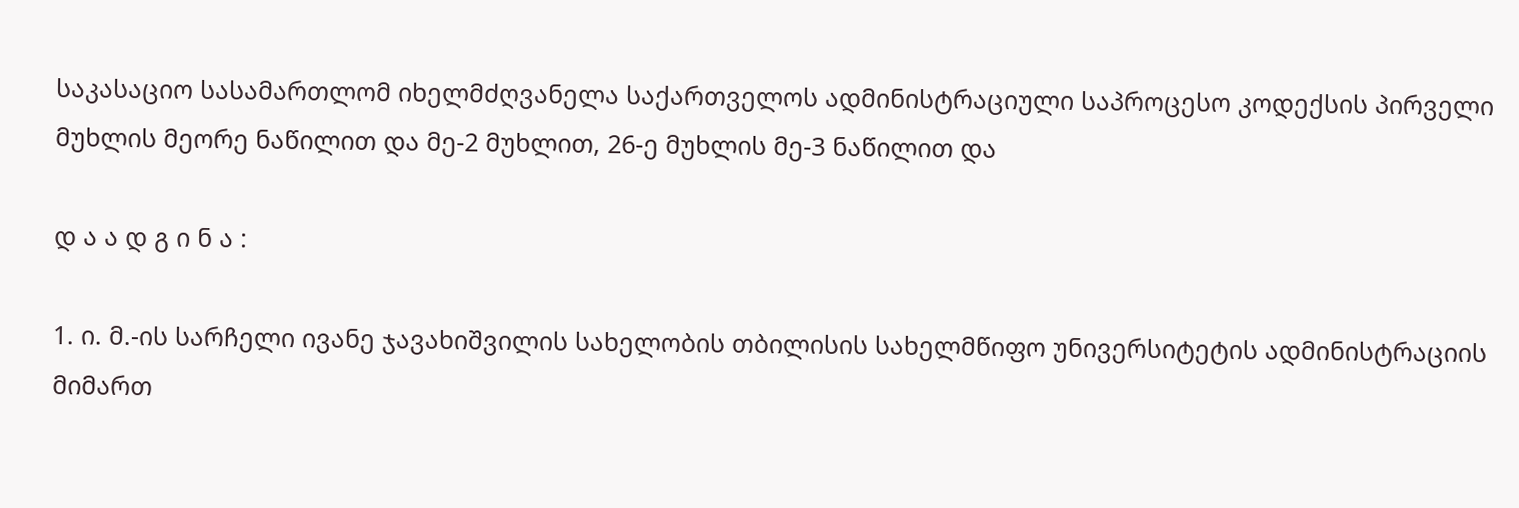საკასაციო სასამართლომ იხელმძღვანელა საქართველოს ადმინისტრაციული საპროცესო კოდექსის პირველი მუხლის მეორე ნაწილით და მე-2 მუხლით, 26-ე მუხლის მე-3 ნაწილით და

დ ა ა დ გ ი ნ ა :

1. ი. მ.-ის სარჩელი ივანე ჯავახიშვილის სახელობის თბილისის სახელმწიფო უნივერსიტეტის ადმინისტრაციის მიმართ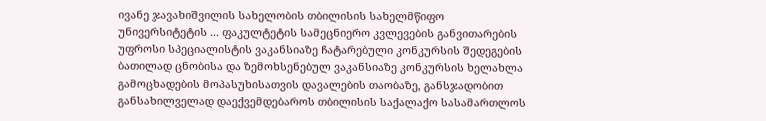ივანე ჯავახიშვილის სახელობის თბილისის სახელმწიფო უნივერსიტეტის ... ფაკულტეტის სამეცნიერო კვლევების განვითარების უფროსი სპეციალისტის ვაკანსიაზე ჩატარებული კონკურსის შედეგების ბათილად ცნობისა და ზემოხსენებულ ვაკანსიაზე კონკურსის ხელახლა გამოცხადების მოპასუხისათვის დავალების თაობაზე, განსჯადობით განსახილველად დაექვემდებაროს თბილისის საქალაქო სასამართლოს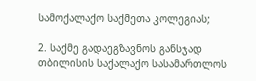სამოქალაქო საქმეთა კოლეგიას;

2. საქმე გადაეგზავნოს განსჯად თბილისის საქალაქო სასამართლოს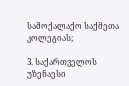სამოქალაქო საქმეთა კოლეგიას;

3. საქართველოს უზენაესი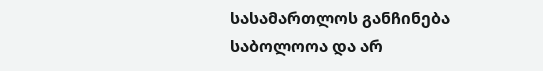სასამართლოს განჩინება საბოლოოა და არ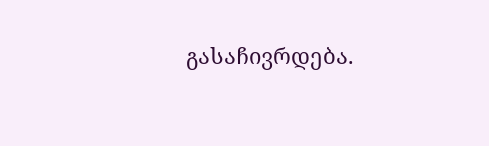გასაჩივრდება.